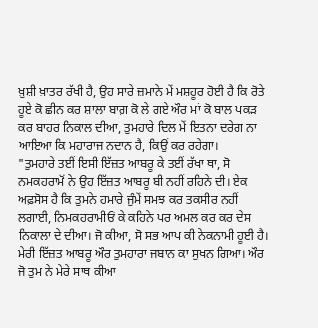ਖ਼ੁਸ਼ੀ ਖ਼ਾਤਰ ਰੱਖੀ ਹੈ, ਉਹ ਸਾਰੇ ਜ਼ਮਾਨੇ ਮੇਂ ਮਸ਼ਹੂਰ ਹੋਈ ਹੈ ਕਿ ਰੋਤੇ ਹੂਏ ਕੋ ਛੀਨ ਕਰ ਸ਼ਾਲਾ ਬਾਗ਼ ਕੋ ਲੇ ਗਏ ਔਰ ਮਾਂ ਕੋ ਬਾਲ ਪਕੜ ਕਰ ਬਾਹਰ ਨਿਕਾਲ ਦੀਆ, ਤੁਮਹਾਰੇ ਦਿਲ ਮੇਂ ਇਤਨਾ ਦਰੇਗ ਨਾ ਆਇਆ ਕਿ ਮਹਾਰਾਜ ਨਦਾਨ ਹੈ, ਕਿਉਂ ਕਰ ਰਹੇਗਾ।
"ਤੁਮਹਾਰੇ ਤਈਂ ਇਸੀ ਇੱਜ਼ਤ ਆਬਰੂ ਕੇ ਤਈਂ ਰੱਖਾ ਥਾ, ਸੋ ਨਮਕਹਰਾਮੋਂ ਨੇ ਉਹ ਇੱਜ਼ਤ ਆਬਰੂ ਬੀ ਨਹੀਂ ਰਹਿਨੇ ਦੀ। ਏਕ ਅਫ਼ਸੋਸ ਹੈ ਕਿ ਤੁਮਨੇ ਹਮਾਰੇ ਜੁੰਮੇਂ ਸਮਝ ਕਰ ਤਕਸੀਰ ਨਹੀਂ ਲਗਾਈ, ਨਿਮਕਹਰਾਮੀਓਂ ਕੇ ਕਹਿਨੇ ਪਰ ਅਮਲ ਕਰ ਕਰ ਦੇਸ ਨਿਕਾਲਾ ਦੇ ਦੀਆ। ਜੋ ਕੀਆ, ਸੋ ਸਭ ਆਪ ਕੀ ਨੇਕਨਾਮੀ ਹੂਈ ਹੈ। ਮੇਰੀ ਇੱਜ਼ਤ ਆਬਰੂ ਔਰ ਤੁਮਹਾਰਾ ਜਬਾਨ ਕਾ ਸੁਖਨ ਗਿਆ। ਔਰ ਜੋ ਤੁਮ ਨੇ ਮੇਰੇ ਸਾਥ ਕੀਆ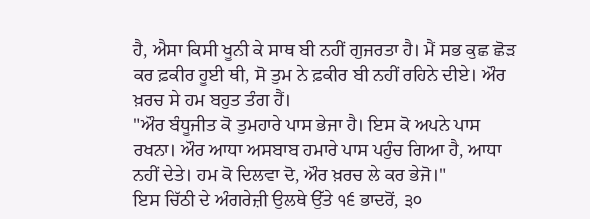ਹੈ, ਐਸਾ ਕਿਸੀ ਖੂਨੀ ਕੇ ਸਾਥ ਬੀ ਨਹੀਂ ਗੁਜਰਤਾ ਹੈ। ਮੈਂ ਸਭ ਕੁਛ ਛੋੜ ਕਰ ਫ਼ਕੀਰ ਹੂਈ ਥੀ, ਸੋ ਤੁਮ ਨੇ ਫ਼ਕੀਰ ਬੀ ਨਹੀਂ ਰਹਿਨੇ ਦੀਏ। ਔਰ ਖ਼ਰਚ ਸੇ ਹਮ ਬਹੁਤ ਤੰਗ ਹੈਂ।
"ਔਰ ਬੰਧੂਜੀਤ ਕੋ ਤੁਮਹਾਰੇ ਪਾਸ ਭੇਜਾ ਹੈ। ਇਸ ਕੋ ਅਪਨੇ ਪਾਸ ਰਖਨਾ। ਔਰ ਆਧਾ ਅਸਬਾਬ ਹਮਾਰੇ ਪਾਸ ਪਹੁੰਚ ਗਿਆ ਹੈ, ਆਧਾ ਨਹੀਂ ਦੇਤੇ। ਹਮ ਕੋ ਦਿਲਵਾ ਦੋ, ਔਰ ਖ਼ਰਚ ਲੇ ਕਰ ਭੇਜੋ।"
ਇਸ ਚਿੱਠੀ ਦੇ ਅੰਗਰੇਜ਼ੀ ਉਲਥੇ ਉੱਤੇ ੧੬ ਭਾਦਰੋਂ, ੩੦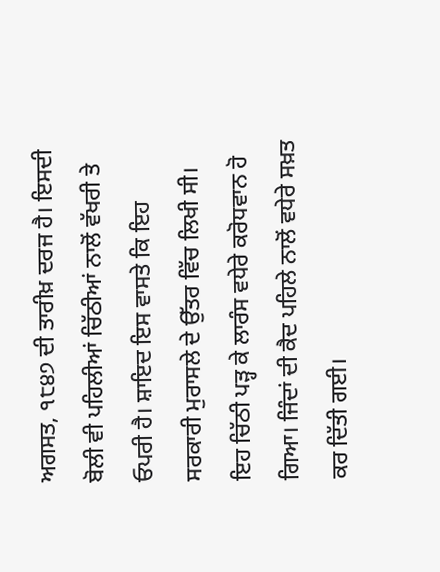ਅਗਸਤ, ੧੮੪੭ ਦੀ ਤਾਰੀਖ਼ ਦਰਜ ਹੈ। ਇਸਦੀ ਬੋਲੀ ਵੀ ਪਹਿਲੀਆਂ ਚਿੱਠੀਆਂ ਨਾਲੋਂ ਵੱਖਰੀ ਤੇ ਓਪਰੀ ਹੈ। ਸ਼ਾਇਦ ਇਸ ਵਾਸਤੇ ਕਿ ਇਹ ਸਰਕਾਰੀ ਮੁਰਾਸਲੇ ਦੇ ਉੱਤਰ ਵਿੱਚ ਲਿਖੀ ਸੀ।
ਇਹ ਚਿੱਠੀ ਪੜ੍ਹ ਕੇ ਲਾਰੰਸ ਵਧੇਰੇ ਕਰੋਧਵਾਨ ਹੋ ਗਿਆ। ਜਿੰਦਾਂ ਦੀ ਕੈਦ ਪਹਿਲੇ ਨਾਲੋਂ ਵਧੇਰੇ ਸਖ਼ਤ ਕਰ ਦਿੱਤੀ ਗਈ।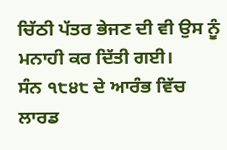ਚਿੱਠੀ ਪੱਤਰ ਭੇਜਣ ਦੀ ਵੀ ਉਸ ਨੂੰ ਮਨਾਹੀ ਕਰ ਦਿੱਤੀ ਗਈ।
ਸੰਨ ੧੮੪੮ ਦੇ ਆਰੰਭ ਵਿੱਚ ਲਾਰਡ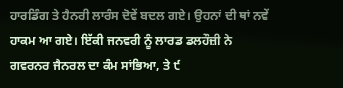ਹਾਰਡਿੰਗ ਤੇ ਹੈਨਰੀ ਲਾਰੰਸ ਦੋਵੇਂ ਬਦਲ ਗਏ। ਉਹਨਾਂ ਦੀ ਥਾਂ ਨਵੇਂ ਹਾਕਮ ਆ ਗਏ। ਇੱਕੀ ਜਨਵਰੀ ਨੂੰ ਲਾਰਡ ਡਲਹੌਜ਼ੀ ਨੇ ਗਵਰਨਰ ਜੈਨਰਲ ਦਾ ਕੰਮ ਸਾਂਭਿਆ, ਤੇ ੯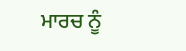ਮਾਰਚ ਨੂੰ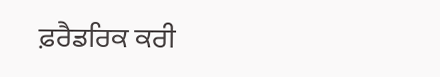ਫ਼ਰੈਡਰਿਕ ਕਰੀ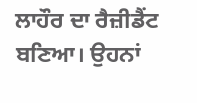ਲਾਹੌਰ ਦਾ ਰੈਜ਼ੀਡੈਂਟ ਬਣਿਆ। ਉਹਨਾਂ